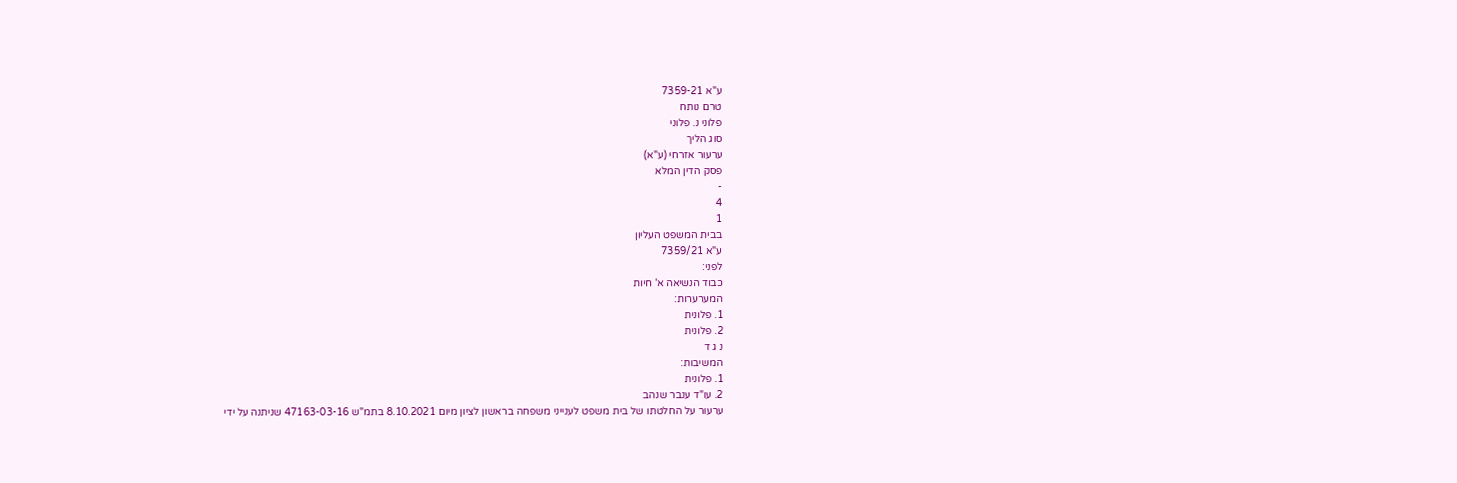ע"א 7359-21
טרם נותח
פלוני נ. פלוני
סוג הליך
ערעור אזרחי (ע"א)
פסק הדין המלא
-
4
1
בבית המשפט העליון
ע"א 7359/21
לפני:
כבוד הנשיאה א' חיות
המערערות:
1. פלונית
2. פלונית
נ ג ד
המשיבות:
1. פלונית
2. עו"ד ענבר שנהב
ערעור על החלטתו של בית משפט לענייני משפחה בראשון לציון מיום 8.10.2021 בתמ"ש 47163-03-16 שניתנה על ידי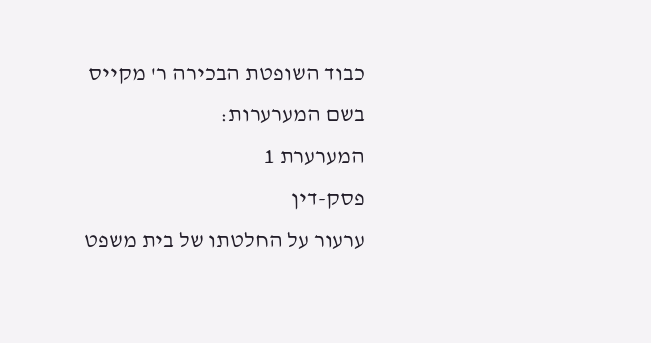כבוד השופטת הבכירה ר' מקייס
בשם המערערות:
המערערת 1
פסק-דין
ערעור על החלטתו של בית משפט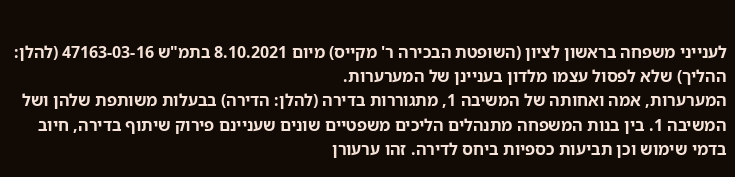לענייני משפחה בראשון לציון (השופטת הבכירה ר' מקייס) מיום 8.10.2021 בתמ"ש 47163-03-16 (להלן: ההליך) שלא לפסול עצמו מלדון בעניינן של המערערות.
המערערות, אמה ואחותה של המשיבה 1, מתגוררות בדירה (להלן: הדירה) בבעלות משותפת שלהן ושל המשיבה 1. בין בנות המשפחה מתנהלים הליכים משפטיים שונים שעניינם פירוק שיתוף בדירה, חיוב בדמי שימוש וכן תביעות כספיות ביחס לדירה. זהו ערעורן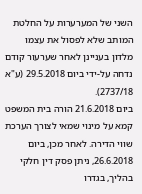השני של המערערות על החלטת המותב שלא לפסול את עצמו מלדון בעניינן לאחר שערעור קודם נדחה על-ידי ביום 29.5.2018 (ע"א 2737/18).
ביום 21.6.2018 הורה בית המשפט קמא על מינוי שמאי לצורך הערכת שווי הדירה. לאחר מכן, ביום 26.6.2018, ניתן פסק דין חלקי בהליך, בגדרו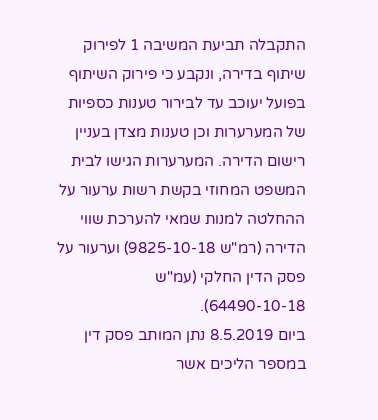התקבלה תביעת המשיבה 1 לפירוק שיתוף בדירה, ונקבע כי פירוק השיתוף בפועל יעוכב עד לבירור טענות כספיות של המערערות וכן טענות מצדן בעניין רישום הדירה. המערערות הגישו לבית המשפט המחוזי בקשת רשות ערעור על ההחלטה למנות שמאי להערכת שווי הדירה (רמ"ש 9825-10-18) וערעור על פסק הדין החלקי (עמ"ש 64490-10-18).
ביום 8.5.2019 נתן המותב פסק דין במספר הליכים אשר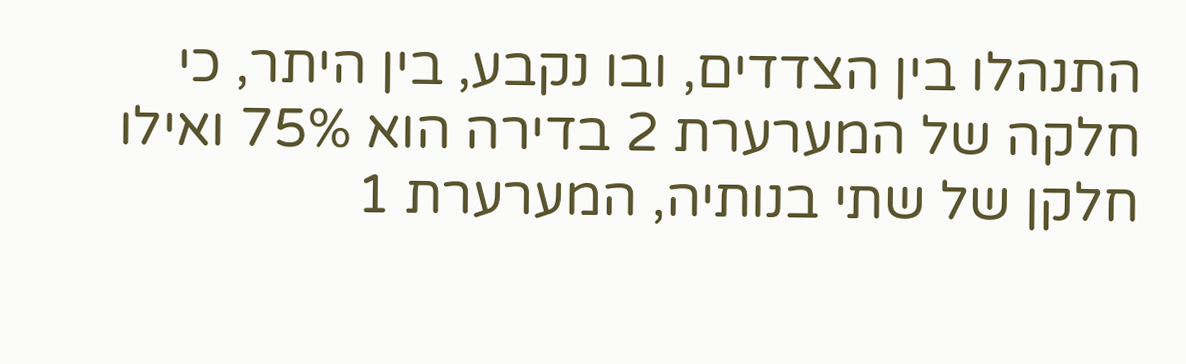התנהלו בין הצדדים, ובו נקבע, בין היתר, כי חלקה של המערערת 2 בדירה הוא 75% ואילו חלקן של שתי בנותיה, המערערת 1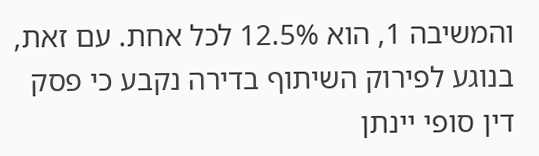והמשיבה 1, הוא 12.5% לכל אחת. עם זאת, בנוגע לפירוק השיתוף בדירה נקבע כי פסק דין סופי יינתן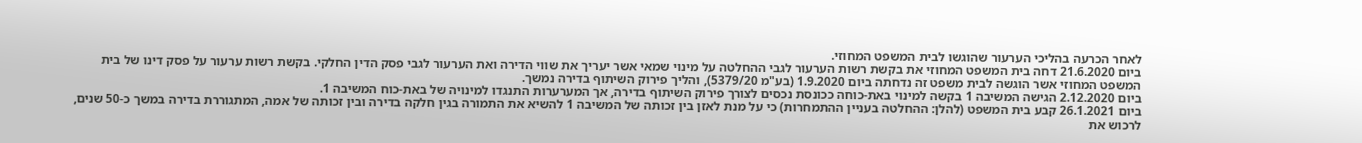לאחר הכרעה בהליכי הערעור שהוגשו לבית המשפט המחוזי.
ביום 21.6.2020 דחה בית המשפט המחוזי את בקשת רשות הערעור לגבי ההחלטה על מינוי שמאי אשר יעריך את שווי הדירה ואת הערעור לגבי פסק הדין החלקי. בקשת רשות ערעור על פסק דינו של בית המשפט המחוזי אשר הוגשה לבית משפט זה נדחתה ביום 1.9.2020 (בע"מ 5379/20), והליך פירוק השיתוף בדירה נמשך.
ביום 2.12.2020 הגישה המשיבה 1 בקשה למינוי באת-כוחה ככונסת נכסים לצורך פירוק השיתוף בדירה, אך המערערות התנגדו למינויה של באת-כוח המשיבה 1.
ביום 26.1.2021 קבע בית המשפט (להלן: ההחלטה בעניין ההתמחרות) כי על מנת לאזן בין זכותה של המשיבה 1 להשיא את התמורה בגין חלקה בדירה ובין זכותה של אמה, המתגוררת בדירה במשך כ-50 שנים, לרכוש את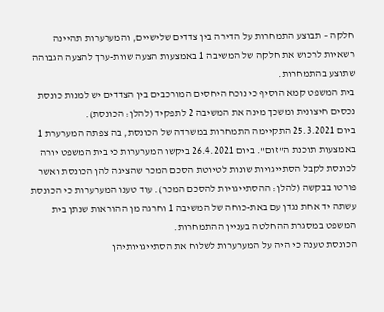חלקה – תבוצע התמחרות על הדירה בין צדדים שלישיים, והמערערות תהיינה רשאיות לרכוש את חלקה של המשיבה 1 באמצעות הצעה שוות-ערך להצעה הגבוהה שתוצע בהתמחרות.
בית המשפט קמא הוסיף כי נוכח היחסים המורכבים בין הצדדים יש למנות כונסת נכסים חיצונית ומשכך מינה את המשיבה 2 לתפקיד (להלן: הכונסת).
ביום 25.3.2021 התקיימה התמחרות במשרדה של הכונסת, בה צפתה המערערת 1 באמצעות תוכנת ה"זום". ביום 26.4.2021 ביקשו המערערות כי בית המשפט יורה לכונסת לקבל הסתייגויות שונות לטיוטת הסכם המכר שהציגה להן הכונסת ואשר פורטו בבקשה (להלן: ההסתייגויות להסכם המכר). עוד טענו המערערות כי הכונסת עשתה יד אחת נגדן עם באת-כוחה של המשיבה 1 וחרגה מן ההוראות שנתן בית המשפט במסגרת ההחלטה בעניין ההתמחרות.
הכונסת טענה כי היה על המערערות לשלוח את הסתייגויותיהן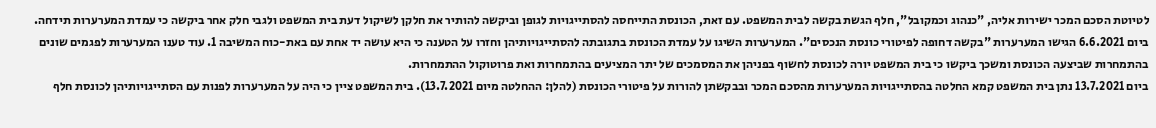לטיוטת הסכם המכר ישירות אליה, "כנהוג וכמקובל", חלף הגשת בקשה לבית המשפט. עם זאת, הכונסת התייחסה להסתייגויות לגופן וביקשה להותיר את חלקן לשיקול דעת בית המשפט ולגבי חלק אחר ביקשה כי עמדת המערערות תידחה.
ביום 6.6.2021 הגישו המערערות "בקשה דחופה לפיטורי כונסת הנכסים". המערערות השיגו על עמדת הכונסת בתגובתה להסתייגויותיהן וחזרו על הטענה כי היא עושה יד אחת עם באת-כוח המשיבה 1. עוד טענו המערערות לפגמים שונים בהתמחרות שביצעה הכונסת ומשכך ביקשו כי בית המשפט יורה לכונסת לחשוף בפניהן את המסמכים של יתר המציעים בהתמחרות ואת פרוטוקול ההתמחרות.
ביום 13.7.2021 נתן בית המשפט קמא החלטה בהסתייגויות המערערות מהסכם המכר ובבקשתן להורות על פיטורי הכונסת (להלן: ההחלטה מיום 13.7.2021). בית המשפט ציין כי היה על המערערות לפנות עם הסתייגויותיהן לכונסת חלף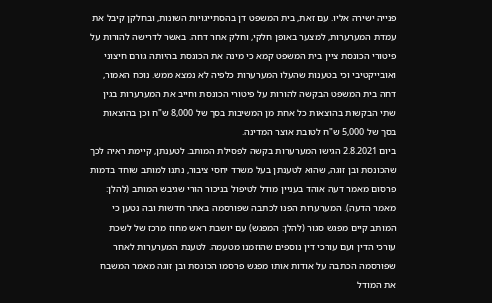פנייה ישירה אליו. עם זאת, בית המשפט דן בהסתייגויות השונות, ובחלקן קיבל את עמדת המערערות, למצער באופן חלקי, וחלק אחר דחה. באשר לדרישה להורות על פיטורי הכונסת ציין בית המשפט קמא כי מינה את הכונסת בהיותה גורם חיצוני ואובייקטיבי וכי בטענות שהעלו המערערות כלפיה לא נמצא ממש. נוכח האמור, דחה בית המשפט הבקשה להורות על פיטורי הכונסת וחייב את המערערות בגין שתי הבקשות בהוצאות כל אחת מן המשיבות בסך של 8,000 ש"ח וכן בהוצאות בסך של 5,000 ש"ח לטובת אוצר המדינה.
ביום 2.8.2021 הגישו המערערות בקשה לפסילת המותב. לטענתן, קיימת ראיה לכך שהכונסת ובן זוגה, שהוא לטענתן בעל משרד יחסי ציבור, נתנו למותב שוחד בדמות פרסום מאמר דעה אוהד בעניין מודל לטיפול בניכור הורי שגיבש המותב (להלן: מאמר הדעה). המערערות הפנו לכתבה שפורסמה באתר חדשות ובה נטען כי המותב קיים מפגש סגור (להלן: המפגש) עם יושבת ראש מחוז מרכז של לשכת עורכי הדין ועם עורכי דין נוספים שהוזמנו מטעמה. לטענת המערערות לאחר שפורסמה הכתבה על אודות אותו מפגש פרסמו הכונסת ובן זוגה מאמר המשבח את המודל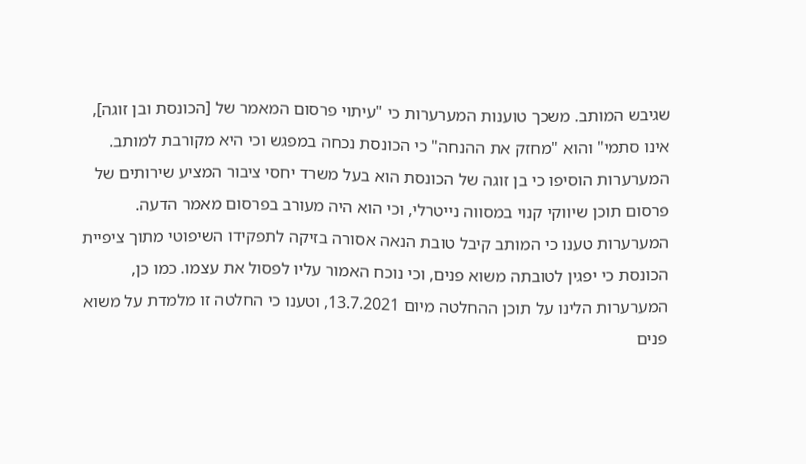שגיבש המותב. משכך טוענות המערערות כי "עיתוי פרסום המאמר של [הכונסת ובן זוגה], אינו סתמי" והוא "מחזק את ההנחה" כי הכונסת נכחה במפגש וכי היא מקורבת למותב. המערערות הוסיפו כי בן זוגה של הכונסת הוא בעל משרד יחסי ציבור המציע שירותים של פרסום תוכן שיווקי קנוי במסווה נייטרלי, וכי הוא היה מעורב בפרסום מאמר הדעה. המערערות טענו כי המותב קיבל טובת הנאה אסורה בזיקה לתפקידו השיפוטי מתוך ציפיית הכונסת כי יפגין לטובתה משוא פנים, וכי נוכח האמור עליו לפסול את עצמו. כמו כן, המערערות הלינו על תוכן ההחלטה מיום 13.7.2021, וטענו כי החלטה זו מלמדת על משוא פנים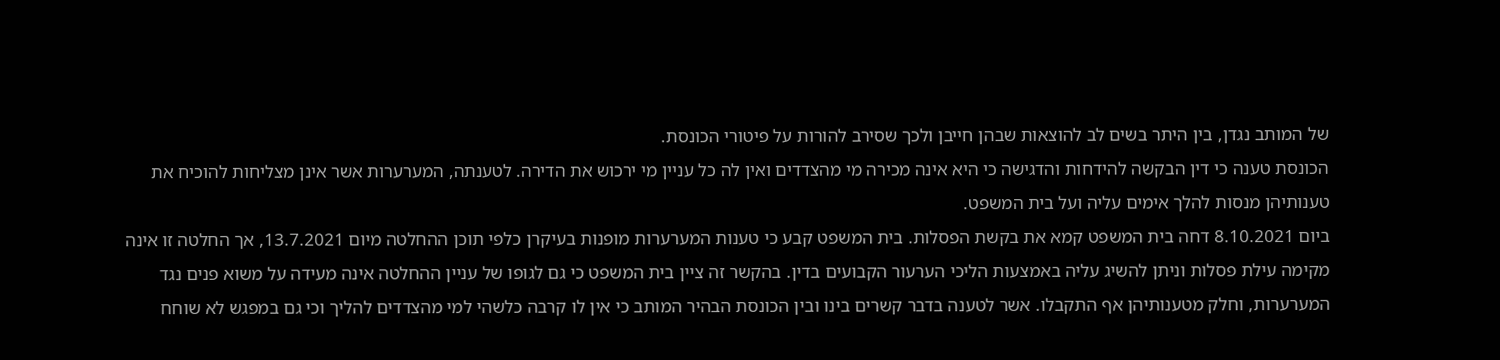של המותב נגדן, בין היתר בשים לב להוצאות שבהן חייבן ולכך שסירב להורות על פיטורי הכונסת.
הכונסת טענה כי דין הבקשה להידחות והדגישה כי היא אינה מכירה מי מהצדדים ואין לה כל עניין מי ירכוש את הדירה. לטענתה, המערערות אשר אינן מצליחות להוכיח את טענותיהן מנסות להלך אימים עליה ועל בית המשפט.
ביום 8.10.2021 דחה בית המשפט קמא את בקשת הפסלות. בית המשפט קבע כי טענות המערערות מופנות בעיקרן כלפי תוכן ההחלטה מיום 13.7.2021, אך החלטה זו אינה מקימה עילת פסלות וניתן להשיג עליה באמצעות הליכי הערעור הקבועים בדין. בהקשר זה ציין בית המשפט כי גם לגופו של עניין ההחלטה אינה מעידה על משוא פנים נגד המערערות, וחלק מטענותיהן אף התקבלו. אשר לטענה בדבר קשרים בינו ובין הכונסת הבהיר המותב כי אין לו קרבה כלשהי למי מהצדדים להליך וכי גם במפגש לא שוחח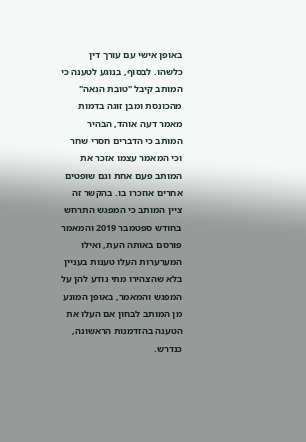באופן אישי עם עורך דין כלשהו. לבסוף, בנוגע לטענה כי המותב קיבל "טובת הנאה" מהכונסת ומבן זוגה בדמות מאמר דעה אוהד, הבהיר המותב כי הדברים חסרי שחר וכי המאמר עצמו אזכר את המותב פעם אחת וגם שופטים אחרים אוזכרו בו. בהקשר זה ציין המותב כי המפגש התרחש בחודש ספטמבר 2019 והמאמר פורסם באותה העת, ואילו המערערות העלו טענות בעניין בלא שהצהירו מתי נודע להן על המפגש והמאמר, באופן המונע מן המותב לבחון אם העלו את הטענה בהזדמנות הראשונה, כנדרש.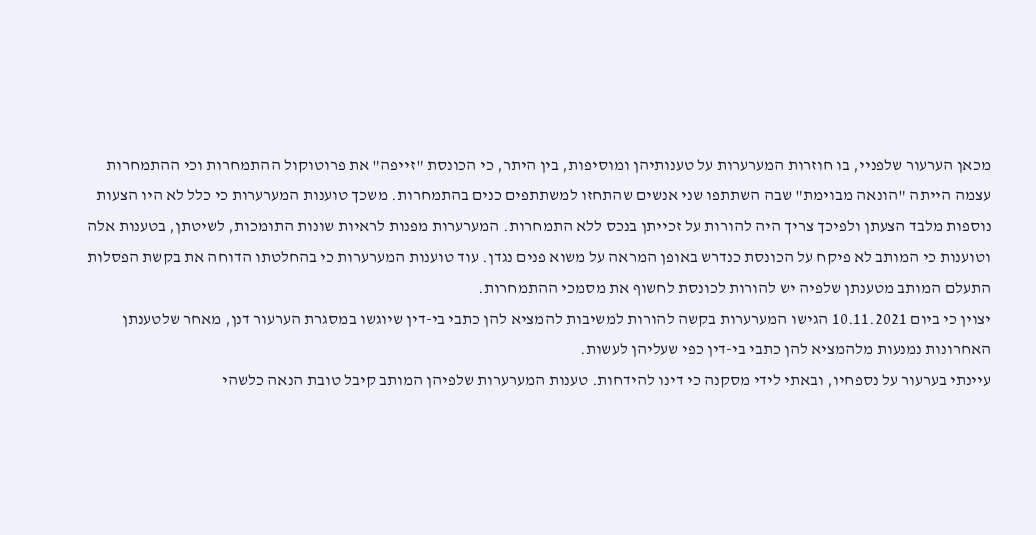מכאן הערעור שלפניי, בו חוזרות המערערות על טענותיהן ומוסיפות, בין היתר, כי הכונסת "זייפה" את פרוטוקול ההתמחרות וכי ההתמחרות עצמה הייתה "הונאה מבוימת" שבה השתתפו שני אנשים שהתחזו למשתתפים כנים בהתמחרות. משכך טוענות המערערות כי כלל לא היו הצעות נוספות מלבד הצעתן ולפיכך צריך היה להורות על זכייתן בנכס ללא התמחרות. המערערות מפנות לראיות שונות התומכות, לשיטתן, בטענות אלה וטוענות כי המותב לא פיקח על הכונסת כנדרש באופן המראה על משוא פנים נגדן. עוד טוענות המערערות כי בהחלטתו הדוחה את בקשת הפסלות התעלם המותב מטענתן שלפיה יש להורות לכונסת לחשוף את מסמכי ההתמחרות.
יצוין כי ביום 10.11.2021 הגישו המערערות בקשה להורות למשיבות להמציא להן כתבי בי-דין שיוגשו במסגרת הערעור דנן, מאחר שלטענתן האחרונות נמנעות מלהמציא להן כתבי בי-דין כפי שעליהן לעשות.
עיינתי בערעור על נספחיו, ובאתי לידי מסקנה כי דינו להידחות. טענות המערערות שלפיהן המותב קיבל טובת הנאה כלשהי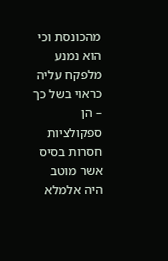מהכונסת וכי הוא נמנע מלפקח עליה כראוי בשל כך – הן ספקולציות חסרות בסיס אשר מוטב היה אלמלא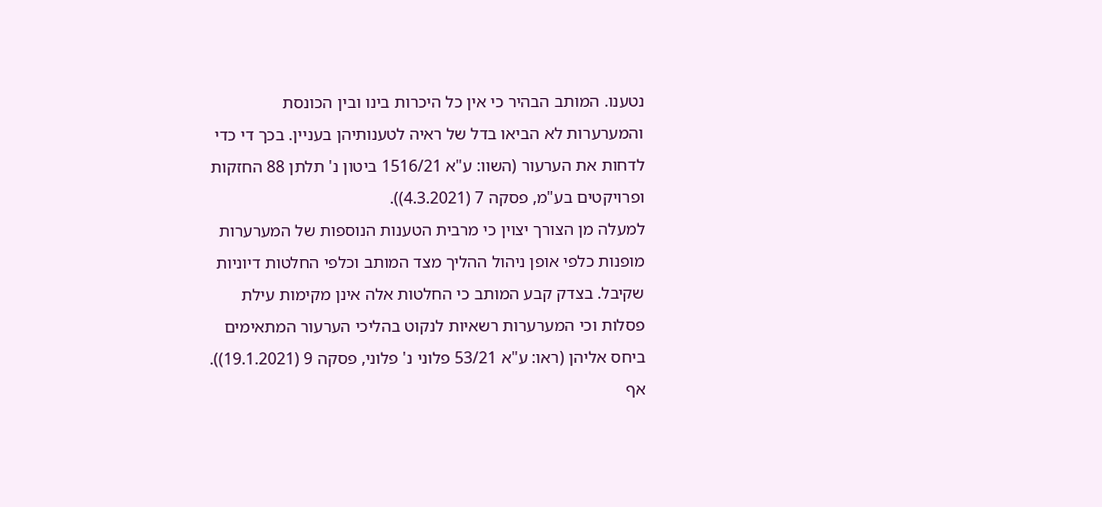נטענו. המותב הבהיר כי אין כל היכרות בינו ובין הכונסת והמערערות לא הביאו בדל של ראיה לטענותיהן בעניין. בכך די כדי לדחות את הערעור (השוו: ע"א 1516/21 ביטון נ' תלתן 88 החזקות ופרויקטים בע"מ, פסקה 7 (4.3.2021)).
למעלה מן הצורך יצוין כי מרבית הטענות הנוספות של המערערות מופנות כלפי אופן ניהול ההליך מצד המותב וכלפי החלטות דיוניות שקיבל. בצדק קבע המותב כי החלטות אלה אינן מקימות עילת פסלות וכי המערערות רשאיות לנקוט בהליכי הערעור המתאימים ביחס אליהן (ראו: ע"א 53/21 פלוני נ' פלוני, פסקה 9 (19.1.2021)). אף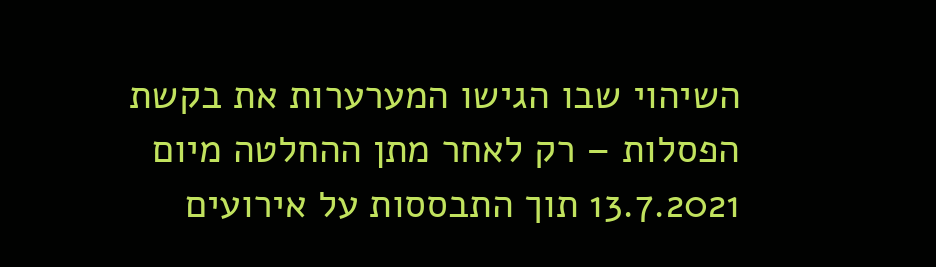השיהוי שבו הגישו המערערות את בקשת הפסלות – רק לאחר מתן ההחלטה מיום 13.7.2021 תוך התבססות על אירועים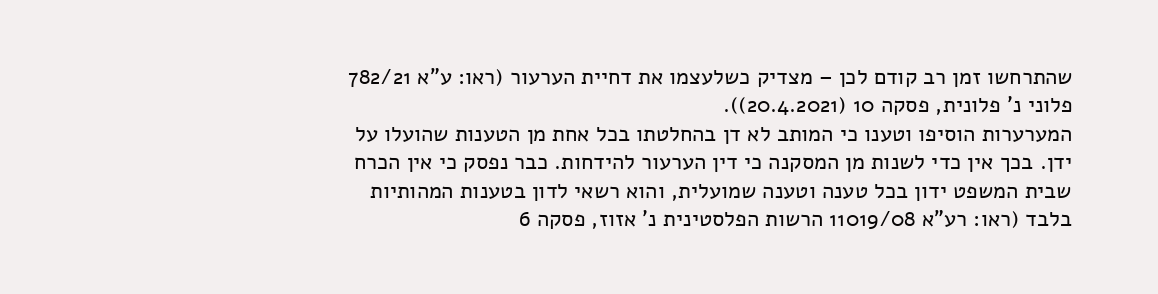שהתרחשו זמן רב קודם לכן – מצדיק כשלעצמו את דחיית הערעור (ראו: ע"א 782/21 פלוני נ' פלונית, פסקה 10 (20.4.2021)).
המערערות הוסיפו וטענו כי המותב לא דן בהחלטתו בכל אחת מן הטענות שהועלו על ידן. בכך אין כדי לשנות מן המסקנה כי דין הערעור להידחות. כבר נפסק כי אין הכרח שבית המשפט ידון בכל טענה וטענה שמועלית, והוא רשאי לדון בטענות המהותיות בלבד (ראו: רע"א 11019/08 הרשות הפלסטינית נ' אזוז, פסקה 6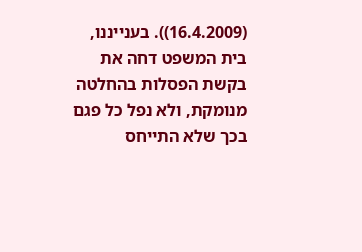(16.4.2009)). בענייננו, בית המשפט דחה את בקשת הפסלות בהחלטה מנומקת, ולא נפל כל פגם בכך שלא התייחס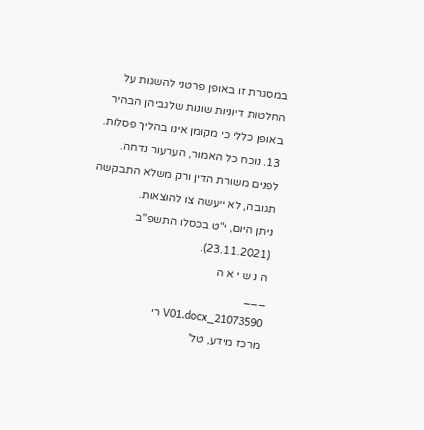במסגרת זו באופן פרטני להשגות על החלטות דיוניות שונות שלגביהן הבהיר באופן כללי כי מקומן אינו בהליך פסלות.
13. נוכח כל האמור, הערעור נדחה. לפנים משורת הדין ורק משלא התבקשה תגובה, לא ייעשה צו להוצאות.
ניתן היום, י"ט בכסלו התשפ"ב (23.11.2021).
ה נ ש י א ה
___
21073590_V01.docx רי
מרכז מידע, טל'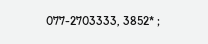077-2703333, 3852* ;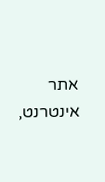אתר אינטרנט,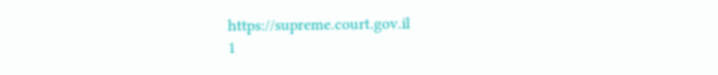https://supreme.court.gov.il
1